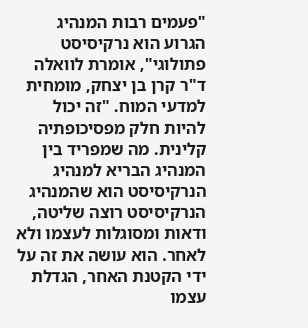"פעמים רבות המנהיג הגרוע הוא נרקיסיסט פתולוגי", אומרת לוואלה ד"ר קרן בן יצחק, מומחית למדעי המוח. "זה יכול להיות חלק מפסיכופתיה קלינית. מה שמפריד בין המנהיג הבריא למנהיג הנרקיסיסט הוא שהמנהיג הנרקיסיסט רוצה שליטה, ודאות ומסוגלות לעצמו ולא לאחר. הוא עושה את זה על ידי הקטנת האחר, הגדלת עצמו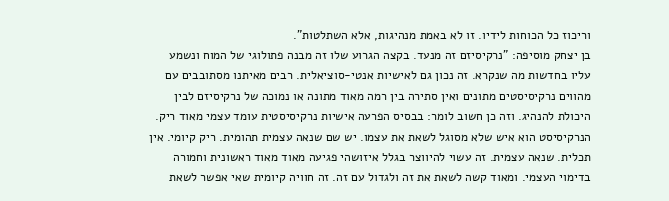וריכוז כל הכוחות לידיו. זו לא באמת מנהיגות, אלא השתלטות".
בן יצחק מוסיפה: "נרקיסיזם זה מנעד. בקצה הגרוע שלו זה מבנה פתולוגי של המוח ונשמע עליו בחדשות מה שנקרא. זה נכון גם לאישיות אנטי-סוציאלית. רבים מאיתנו מסתובבים עם מהווים נרקיסיסטים מתונים ואין סתירה בין רמה מאוד מתונה או נמוכה של נרקיסיזם לבין היכולת להנהיג. וזה כן חשוב לומר: בבסיס הפרעה אישיות נרקיסיסטית עומד עצמי מאוד ריק. הנרקיסיסט הוא איש שלא מסוגל לשאת את עצמו. יש שם שנאה עצמית תהומית. ריק קיומי. אין תכלית. שנאה עצמית. זה עשוי להיווצר בגלל איזושהי פגיעה מאוד מאוד ראשונית וחמורה בדימוי העצמי. ומאוד קשה לשאת את זה ולגדול עם זה. זה חוויה קיומית שאי אפשר לשאת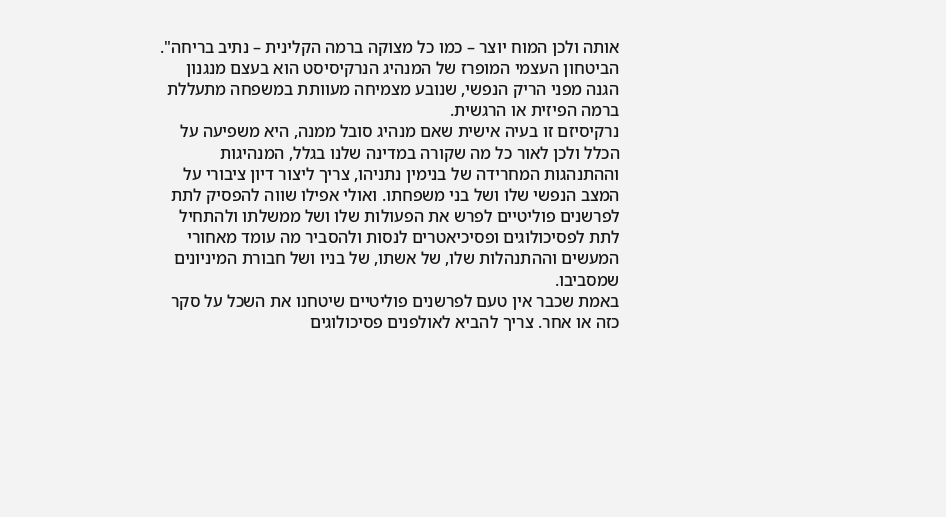אותה ולכן המוח יוצר – כמו כל מצוקה ברמה הקלינית – נתיב בריחה".
הביטחון העצמי המופרז של המנהיג הנרקיסיסט הוא בעצם מנגנון הגנה מפני הריק הנפשי, שנובע מצמיחה מעוותת במשפחה מתעללת ברמה הפיזית או הרגשית.
נרקיסיזם זו בעיה אישית שאם מנהיג סובל ממנה, היא משפיעה על הכלל ולכן לאור כל מה שקורה במדינה שלנו בגלל, המנהיגות וההתנהגות המחרידה של בנימין נתניהו, צריך ליצור דיון ציבורי על המצב הנפשי שלו ושל בני משפחתו. ואולי אפילו שווה להפסיק לתת לפרשנים פוליטיים לפרש את הפעולות שלו ושל ממשלתו ולהתחיל לתת לפסיכולוגים ופסיכיאטרים לנסות ולהסביר מה עומד מאחורי המעשים וההתנהלות שלו, של אשתו, של בניו ושל חבורת המיניונים שמסביבו.
באמת שכבר אין טעם לפרשנים פוליטיים שיטחנו את השכל על סקר כזה או אחר. צריך להביא לאולפנים פסיכולוגים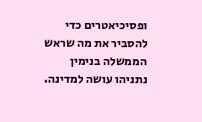ופסיכיאטרים כדי להסביר את מה שראש הממשלה בנימין נתניהו עושה למדינה.